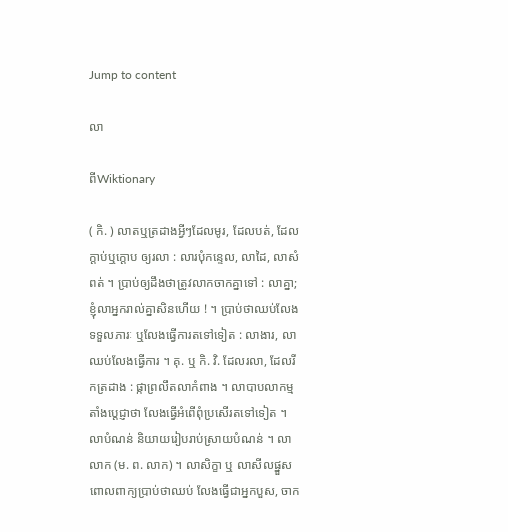Jump to content

លា

ពីWiktionary

( កិ. ) លាតឬត្រដាងអ្វីៗដែលមូរ, ដែលបត់, ដែលក្តាប់ឬក្តោប ឲ្យរលា : លារបុំកន្ទេល, លាដៃ, លាសំពត់ ។ ប្រាប់ឲ្យដឹងថាត្រូវលាកចាកគ្នាទៅ : លាគ្នា; ខ្ញុំលាអ្នករាល់គ្នាសិនហើយ ! ។ ប្រាប់ថាឈប់លែងទទួលភារៈ ឬលែងធ្វើការតទៅទៀត : លាងារ, លាឈប់លែងធ្វើការ ។ គុ. ឬ កិ. វិ. ដែលរលា, ដែលរីកត្រដាង : ផ្កាព្រលឹតលាកំពាង ។ លាបាបលាកម្ម តាំងប្តេជ្ញាថា លែងធ្វើអំពើពុំប្រសើរតទៅទៀត ។ លាបំណន់ និយាយរៀបរាប់ស្រាយបំណន់ ។ លាលាក (ម. ព. លាក) ។ លាសិក្ខា ឬ លាសីលផ្នួស ពោលពាក្យប្រាប់ថាឈប់ លែងធ្វើជាអ្នកបួស, ចាក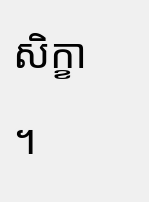សិក្ខា ។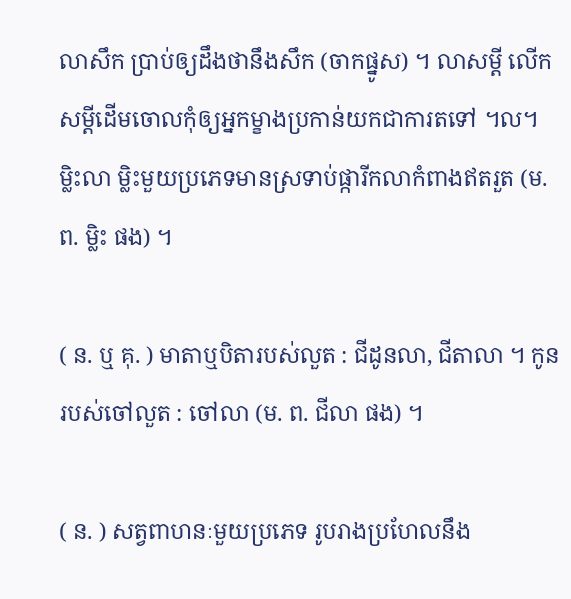លាសឹក ប្រាប់ឲ្យដឹងថានឹងសឹក (ចាកផ្នូស) ។ លាសម្ដី លើកសម្ដីដើមចោលកុំឲ្យអ្នកម្ខាងប្រកាន់យកជាការតទៅ ។ល។ ម្លិះលា ម្លិះមួយប្រភេទមានស្រទាប់ផ្ការីកលាកំពាងឥតរួត (ម. ព. ម្លិះ ផង) ។

( ន. ឬ គុ. ) មាតាឬបិតារបស់លួត : ជីដូនលា, ជីតាលា ។ កូនរបស់ចៅលួត : ចៅលា (ម. ព. ជីលា ផង) ។

( ន. ) សត្វពាហនៈមួយប្រភេទ រូបរាងប្រហែលនឹង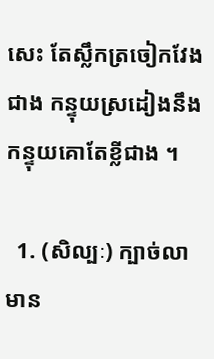សេះ តែស្លឹកត្រចៀកវែងជាង កន្ទុយស្រដៀងនឹងកន្ទុយគោតែខ្លីជាង ។

  1. (សិល្បៈ) ក្បាច់លាមាន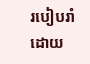របៀបរាំដោយ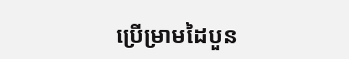ប្រើម្រាមដៃបួន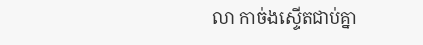លា កាច់ងស្ទើតជាប់គ្នា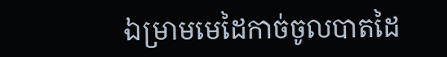ឯម្រាមមេដៃកាច់ចូលបាតដៃ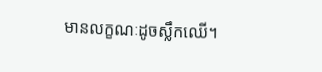មានលក្ខណៈដូចស្លឹកឈើ។